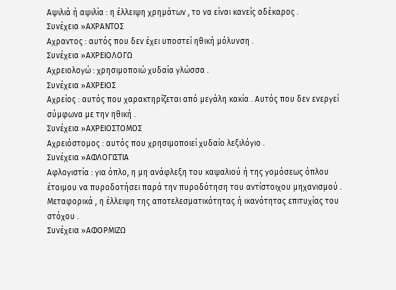Αψιλιά ή αψιλία : η έλλειψη χρημάτων , το να είναι κανείς αδέκαρος .
Συνέχεια »ΑΧΡΑΝΤΟΣ
Αχραντος : αυτός που δεν έχει υποστεί ηθική μόλυνση .
Συνέχεια »ΑΧΡΕΙΟΛΟΓΩ
Αχρειολογώ : χρησιμοποιώ χυδαία γλώσσα .
Συνέχεια »ΑΧΡΕΙΟΣ
Αχρείος : αυτός που χαρακτηρίζεται από μεγάλη κακία . Αυτός που δεν ενεργεί σύμφωνα με την ηθική .
Συνέχεια »ΑΧΡΕΙΟΣΤΟΜΟΣ
Αχρειόστομος : αυτός που χρησιμοποιεί χυδαίο λεξιλόγιο .
Συνέχεια »ΑΦΛΟΓΙΣΤΙΑ
Αφλογιστία : για όπλο, η μη ανάφλεξη του καψαλιού ή της γομόσεως όπλου έτοιμου να πυροδοτήσει παρά την πυροδότηση του αντίστοιχου μηχανισμού . Μεταφορικά , η έλλειψη της αποτελεσματικότητας ή ικανότητας επιτυχίας του στόχου .
Συνέχεια »ΑΦΟΡΜΙΖΩ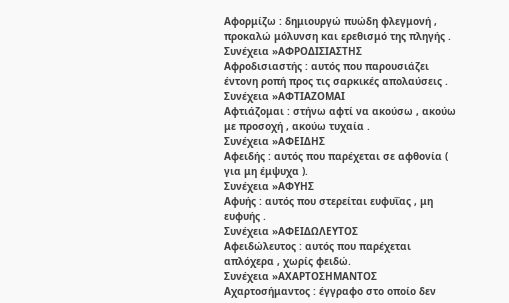Αφορμίζω : δημιουργώ πυώδη φλεγμονή , προκαλώ μόλυνση και ερεθισμό της πληγής .
Συνέχεια »ΑΦΡΟΔΙΣΙΑΣΤΗΣ
Αφροδισιαστής : αυτός που παρουσιάζει έντονη ροπή προς τις σαρκικές απολαύσεις .
Συνέχεια »ΑΦΤΙΑΖΟΜΑΙ
Αφτιάζομαι : στήνω αφτί να ακούσω , ακούω με προσοχή , ακούω τυχαία .
Συνέχεια »ΑΦΕΙΔΗΣ
Αφειδής : αυτός που παρέχεται σε αφθονία ( για μη έμψυχα ).
Συνέχεια »ΑΦΥΗΣ
Αφυής : αυτός που στερείται ευφυΐας , μη ευφυής .
Συνέχεια »ΑΦΕΙΔΩΛΕΥΤΟΣ
Αφειδώλευτος : αυτός που παρέχεται απλόχερα , χωρίς φειδώ.
Συνέχεια »ΑΧΑΡΤΟΣΗΜΑΝΤΟΣ
Αχαρτοσήμαντος : έγγραφο στο οποίο δεν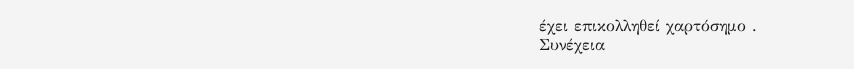έχει επικολληθεί χαρτόσημο .
Συνέχεια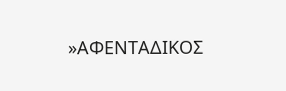»ΑΦΕΝΤΑΔΙΚΟΣ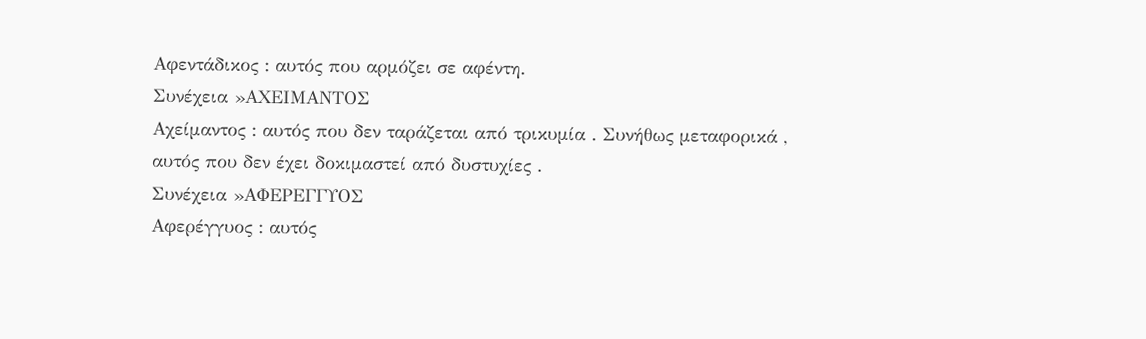Αφεντάδικος : αυτός που αρμόζει σε αφέντη.
Συνέχεια »ΑΧΕΙΜΑΝΤΟΣ
Αχείμαντος : αυτός που δεν ταράζεται από τρικυμία . Συνήθως μεταφορικά , αυτός που δεν έχει δοκιμαστεί από δυστυχίες .
Συνέχεια »ΑΦΕΡΕΓΓΥΟΣ
Αφερέγγυος : αυτός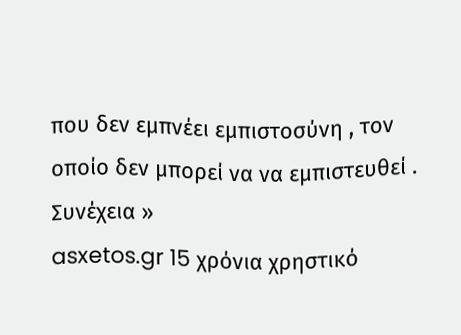που δεν εμπνέει εμπιστοσύνη , τον οποίο δεν μπορεί να να εμπιστευθεί .
Συνέχεια »
asxetos.gr 15 χρόνια χρηστικό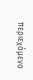περιεχόμενο